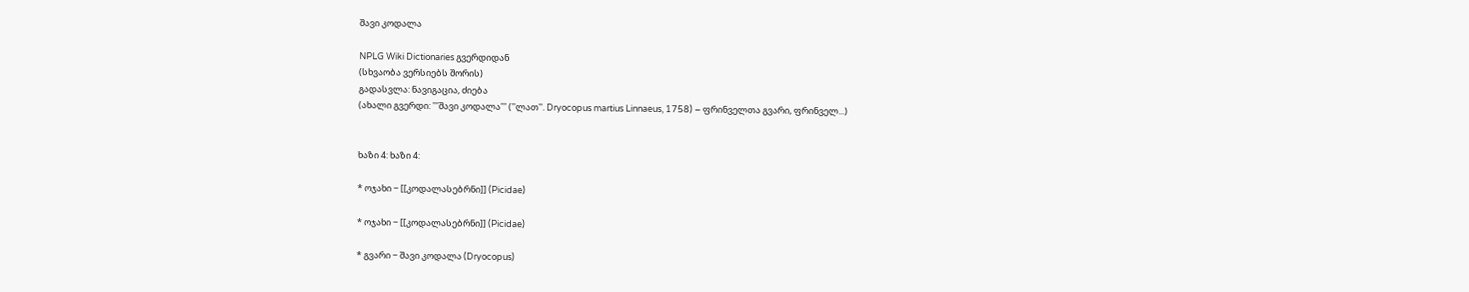შავი კოდალა

NPLG Wiki Dictionaries გვერდიდან
(სხვაობა ვერსიებს შორის)
გადასვლა: ნავიგაცია, ძიება
(ახალი გვერდი: '''შავი კოდალა''' (''ლათ''. Dryocopus martius Linnaeus, 1758) − ფრინველთა გვარი, ფრინველ...)


ხაზი 4: ხაზი 4:

* ოჯახი − [[კოდალასებრნი]] (Picidae)

* ოჯახი − [[კოდალასებრნი]] (Picidae)

* გვარი − შავი კოდალა (Dryocopus)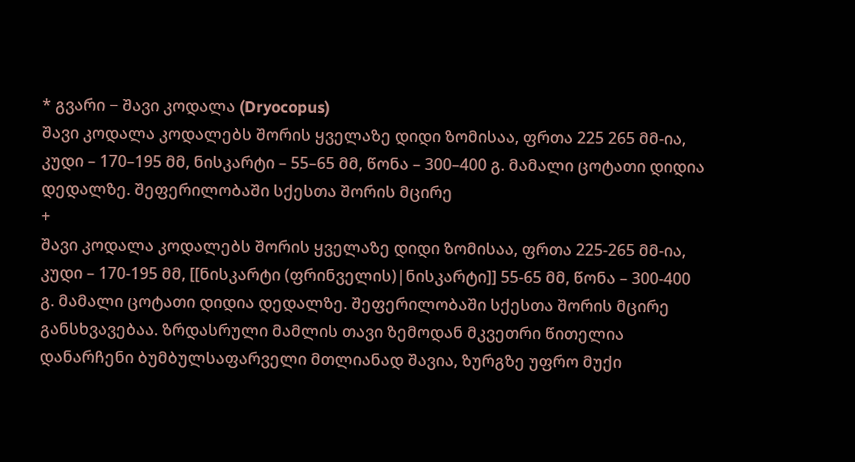* გვარი − შავი კოდალა (Dryocopus)
შავი კოდალა კოდალებს შორის ყველაზე დიდი ზომისაა, ფრთა 225 265 მმ-ია, კუდი – 170–195 მმ, ნისკარტი – 55–65 მმ, წონა – 300–400 გ. მამალი ცოტათი დიდია დედალზე. შეფერილობაში სქესთა შორის მცირე
+
შავი კოდალა კოდალებს შორის ყველაზე დიდი ზომისაა, ფრთა 225-265 მმ-ია, კუდი – 170-195 მმ, [[ნისკარტი (ფრინველის)|ნისკარტი]] 55-65 მმ, წონა – 300-400 გ. მამალი ცოტათი დიდია დედალზე. შეფერილობაში სქესთა შორის მცირე განსხვავებაა. ზრდასრული მამლის თავი ზემოდან მკვეთრი წითელია დანარჩენი ბუმბულსაფარველი მთლიანად შავია, ზურგზე უფრო მუქი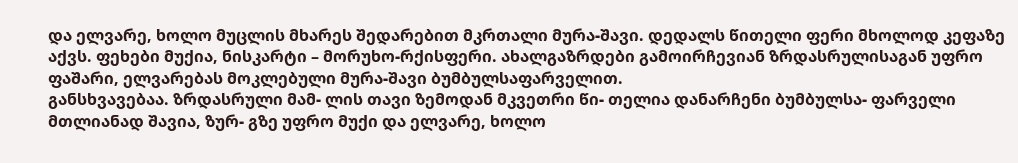და ელვარე, ხოლო მუცლის მხარეს შედარებით მკრთალი მურა-შავი. დედალს წითელი ფერი მხოლოდ კეფაზე აქვს. ფეხები მუქია, ნისკარტი – მორუხო-რქისფერი. ახალგაზრდები გამოირჩევიან ზრდასრულისაგან უფრო ფაშარი, ელვარებას მოკლებული მურა-შავი ბუმბულსაფარველით.
განსხვავებაა. ზრდასრული მამ- ლის თავი ზემოდან მკვეთრი წი- თელია დანარჩენი ბუმბულსა- ფარველი მთლიანად შავია, ზურ- გზე უფრო მუქი და ელვარე, ხოლო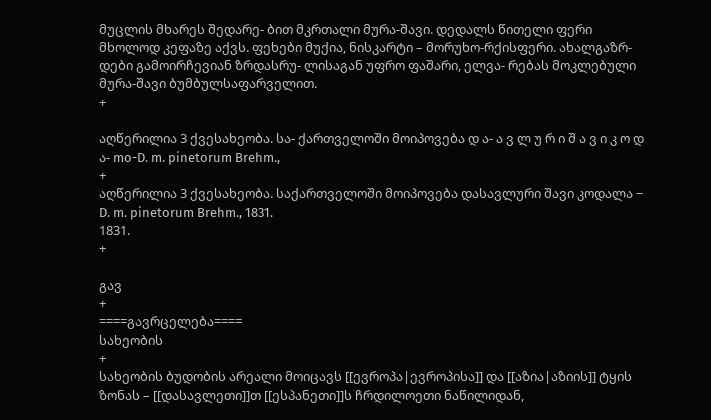მუცლის მხარეს შედარე- ბით მკრთალი მურა-შავი. დედალს წითელი ფერი მხოლოდ კეფაზე აქვს. ფეხები მუქია, ნისკარტი – მორუხო-რქისფერი. ახალგაზრ- დები გამოირჩევიან ზრდასრუ- ლისაგან უფრო ფაშარი, ელვა- რებას მოკლებული მურა-შავი ბუმბულსაფარველით.
+

აღწერილია 3 ქვესახეობა. სა- ქართველოში მოიპოვება დ ა- ა ვ ლ უ რ ი შ ა ვ ი კ ო დ ა- mo-D. m. pinetorum Brehm.,
+
აღწერილია 3 ქვესახეობა. საქართველოში მოიპოვება დასავლური შავი კოდალა − D. m. pinetorum Brehm., 1831.
1831.
+

გავ
+
====გავრცელება====
სახეობის
+
სახეობის ბუდობის არეალი მოიცავს [[ევროპა|ევროპისა]] და [[აზია|აზიის]] ტყის ზონას – [[დასავლეთი]]თ [[ესპანეთი]]ს ჩრდილოეთი ნაწილიდან,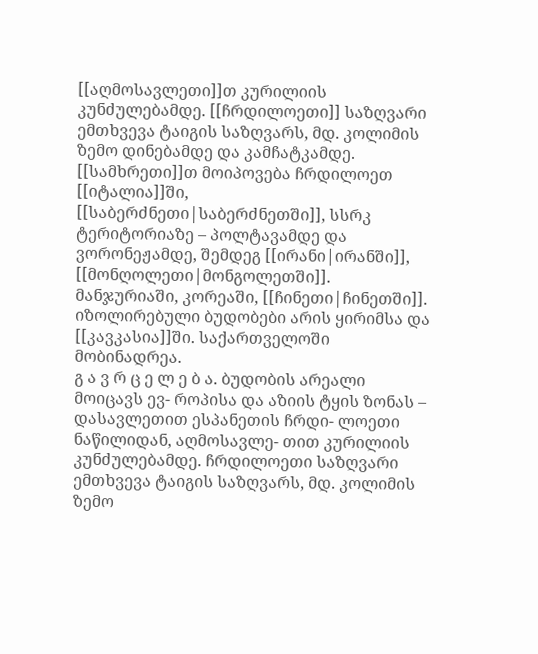[[აღმოსავლეთი]]თ კურილიის კუნძულებამდე. [[ჩრდილოეთი]] საზღვარი ემთხვევა ტაიგის საზღვარს, მდ. კოლიმის ზემო დინებამდე და კამჩატკამდე. [[სამხრეთი]]თ მოიპოვება ჩრდილოეთ [[იტალია]]ში, [[საბერძნეთი|საბერძნეთში]], სსრკ ტერიტორიაზე – პოლტავამდე და ვორონეჟამდე, შემდეგ [[ირანი|ირანში]], [[მონღოლეთი|მონგოლეთში]]. მანჯურიაში, კორეაში, [[ჩინეთი|ჩინეთში]]. იზოლირებული ბუდობები არის ყირიმსა და [[კავკასია]]ში. საქართველოში მობინადრეა.
გ ა ვ რ ც ე ლ ე ბ ა. ბუდობის არეალი მოიცავს ევ- როპისა და აზიის ტყის ზონას – დასავლეთით ესპანეთის ჩრდი- ლოეთი ნაწილიდან, აღმოსავლე- თით კურილიის კუნძულებამდე. ჩრდილოეთი საზღვარი ემთხვევა ტაიგის საზღვარს, მდ. კოლიმის ზემო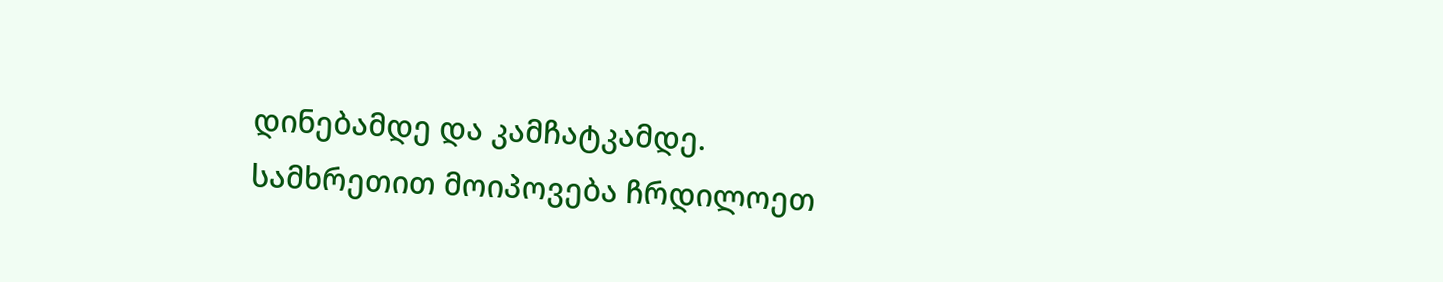დინებამდე და კამჩატკამდე. სამხრეთით მოიპოვება ჩრდილოეთ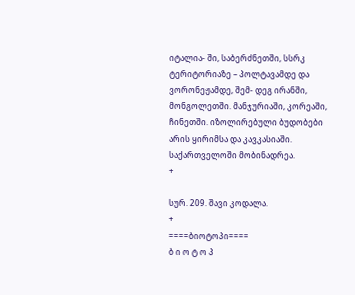იტალია- ში, საბერძნეთში, სსრკ ტერიტორიაზე – პოლტავამდე და ვორონეჟამდე, შემ- დეგ ირანში, მონგოლეთში. მანჯურიაში, კორეაში, ჩინეთში. იზოლირებული ბუდობები არის ყირიმსა და კავკასიაში. საქართველოში მობინადრეა.
+

სურ. 209. შავი კოდალა.
+
====ბიოტოპი====
ბ ი ო ტ ო პ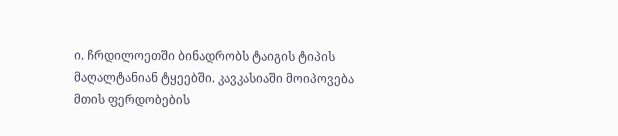ი. ჩრდილოეთში ბინადრობს ტაიგის ტიპის მაღალტანიან ტყეებში. კავკასიაში მოიპოვება მთის ფერდობების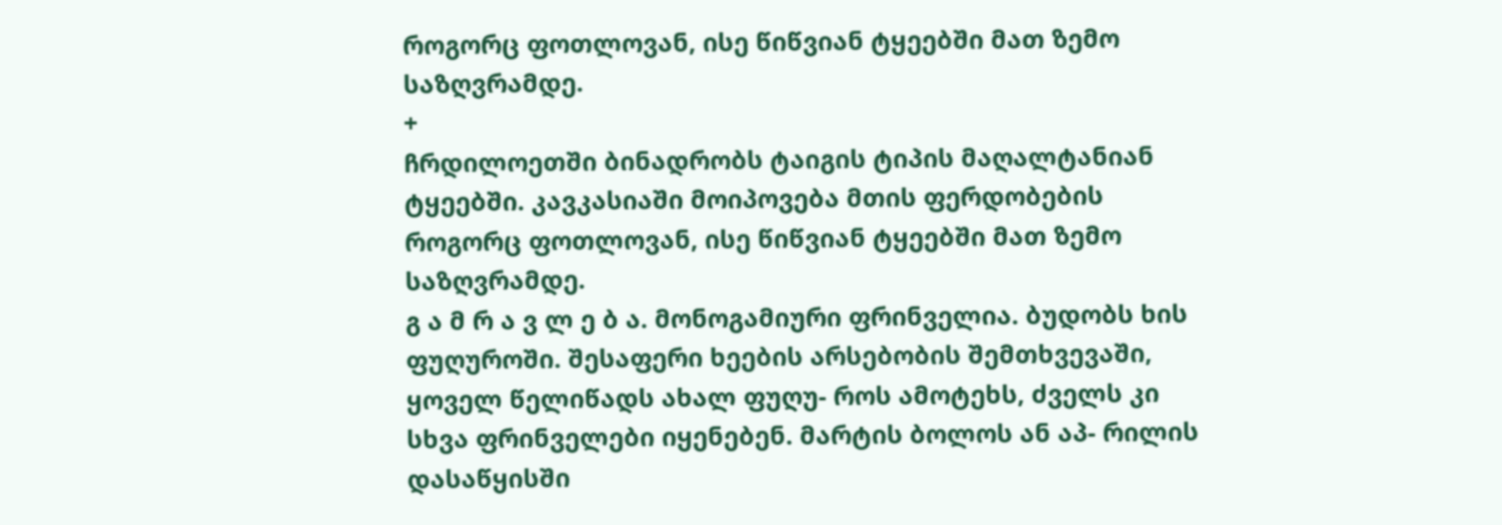როგორც ფოთლოვან, ისე წიწვიან ტყეებში მათ ზემო საზღვრამდე.
+
ჩრდილოეთში ბინადრობს ტაიგის ტიპის მაღალტანიან ტყეებში. კავკასიაში მოიპოვება მთის ფერდობების როგორც ფოთლოვან, ისე წიწვიან ტყეებში მათ ზემო საზღვრამდე.
გ ა მ რ ა ვ ლ ე ბ ა. მონოგამიური ფრინველია. ბუდობს ხის ფუღუროში. შესაფერი ხეების არსებობის შემთხვევაში, ყოველ წელიწადს ახალ ფუღუ- როს ამოტეხს, ძველს კი სხვა ფრინველები იყენებენ. მარტის ბოლოს ან აპ- რილის დასაწყისში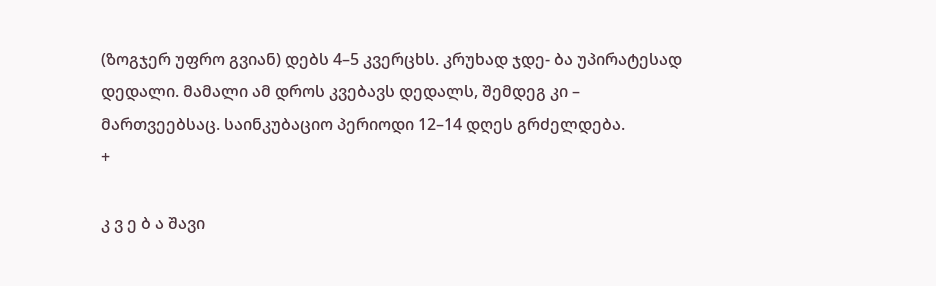(ზოგჯერ უფრო გვიან) დებს 4–5 კვერცხს. კრუხად ჯდე- ბა უპირატესად დედალი. მამალი ამ დროს კვებავს დედალს, შემდეგ კი – მართვეებსაც. საინკუბაციო პერიოდი 12–14 დღეს გრძელდება.
+

კ ვ ე ბ ა შავი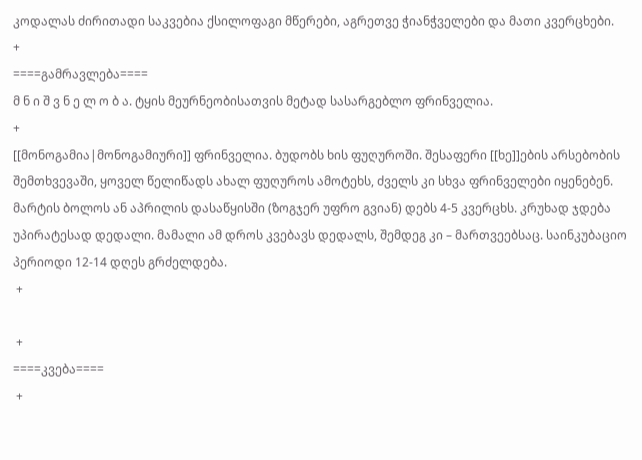კოდალას ძირითადი საკვებია ქსილოფაგი მწერები, აგრეთვე ჭიანჭველები და მათი კვერცხები.
+
====გამრავლება====
მ ნ ი შ ვ ნ ე ლ ო ბ ა. ტყის მეურნეობისათვის მეტად სასარგებლო ფრინველია.
+
[[მონოგამია|მონოგამიური]] ფრინველია. ბუდობს ხის ფუღუროში. შესაფერი [[ხე]]ების არსებობის შემთხვევაში, ყოველ წელიწადს ახალ ფუღუროს ამოტეხს, ძველს კი სხვა ფრინველები იყენებენ. მარტის ბოლოს ან აპრილის დასაწყისში (ზოგჯერ უფრო გვიან) დებს 4-5 კვერცხს. კრუხად ჯდება უპირატესად დედალი. მამალი ამ დროს კვებავს დედალს, შემდეგ კი – მართვეებსაც. საინკუბაციო პერიოდი 12-14 დღეს გრძელდება.
 +

 +
====კვება====
 +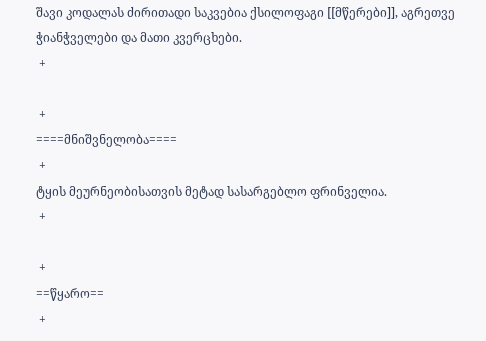შავი კოდალას ძირითადი საკვებია ქსილოფაგი [[მწერები]], აგრეთვე ჭიანჭველები და მათი კვერცხები.
 +

 +
====მნიშვნელობა====
 +
ტყის მეურნეობისათვის მეტად სასარგებლო ფრინველია.
 +

 +
==წყარო==
 +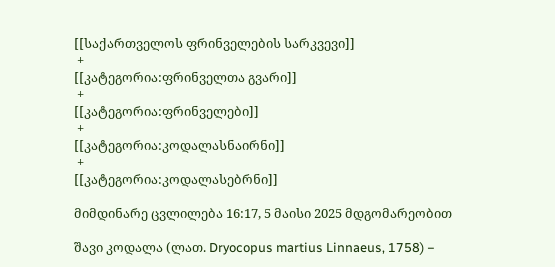[[საქართველოს ფრინველების სარკვევი]]
 +
[[კატეგორია:ფრინველთა გვარი]]
 +
[[კატეგორია:ფრინველები]]
 +
[[კატეგორია:კოდალასნაირნი]]
 +
[[კატეგორია:კოდალასებრნი]]

მიმდინარე ცვლილება 16:17, 5 მაისი 2025 მდგომარეობით

შავი კოდალა (ლათ. Dryocopus martius Linnaeus, 1758) −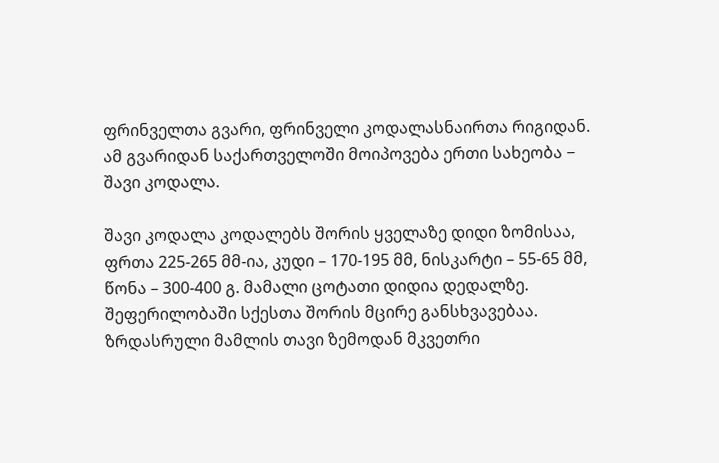ფრინველთა გვარი, ფრინველი კოდალასნაირთა რიგიდან. ამ გვარიდან საქართველოში მოიპოვება ერთი სახეობა − შავი კოდალა.

შავი კოდალა კოდალებს შორის ყველაზე დიდი ზომისაა, ფრთა 225-265 მმ-ია, კუდი – 170-195 მმ, ნისკარტი – 55-65 მმ, წონა – 300-400 გ. მამალი ცოტათი დიდია დედალზე. შეფერილობაში სქესთა შორის მცირე განსხვავებაა. ზრდასრული მამლის თავი ზემოდან მკვეთრი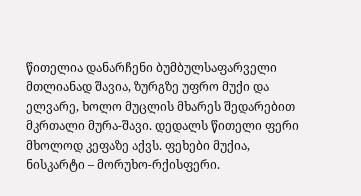წითელია დანარჩენი ბუმბულსაფარველი მთლიანად შავია, ზურგზე უფრო მუქი და ელვარე, ხოლო მუცლის მხარეს შედარებით მკრთალი მურა-შავი. დედალს წითელი ფერი მხოლოდ კეფაზე აქვს. ფეხები მუქია, ნისკარტი – მორუხო-რქისფერი.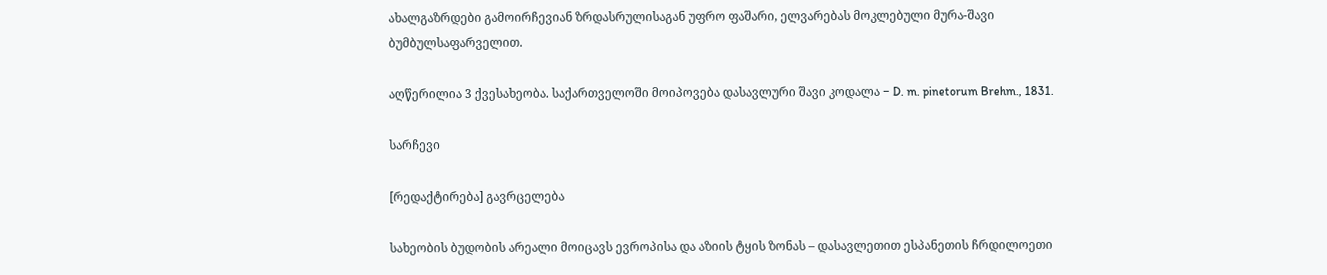ახალგაზრდები გამოირჩევიან ზრდასრულისაგან უფრო ფაშარი, ელვარებას მოკლებული მურა-შავი ბუმბულსაფარველით.

აღწერილია 3 ქვესახეობა. საქართველოში მოიპოვება დასავლური შავი კოდალა − D. m. pinetorum Brehm., 1831.

სარჩევი

[რედაქტირება] გავრცელება

სახეობის ბუდობის არეალი მოიცავს ევროპისა და აზიის ტყის ზონას – დასავლეთით ესპანეთის ჩრდილოეთი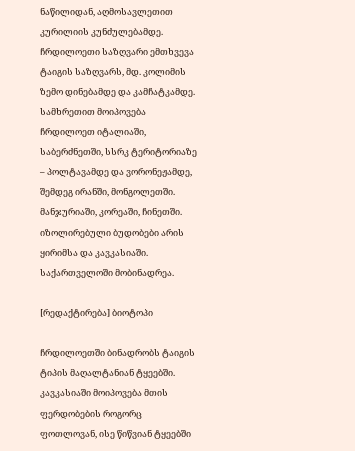ნაწილიდან, აღმოსავლეთით კურილიის კუნძულებამდე. ჩრდილოეთი საზღვარი ემთხვევა ტაიგის საზღვარს, მდ. კოლიმის ზემო დინებამდე და კამჩატკამდე. სამხრეთით მოიპოვება ჩრდილოეთ იტალიაში, საბერძნეთში, სსრკ ტერიტორიაზე – პოლტავამდე და ვორონეჟამდე, შემდეგ ირანში, მონგოლეთში. მანჯურიაში, კორეაში, ჩინეთში. იზოლირებული ბუდობები არის ყირიმსა და კავკასიაში. საქართველოში მობინადრეა.

[რედაქტირება] ბიოტოპი

ჩრდილოეთში ბინადრობს ტაიგის ტიპის მაღალტანიან ტყეებში. კავკასიაში მოიპოვება მთის ფერდობების როგორც ფოთლოვან, ისე წიწვიან ტყეებში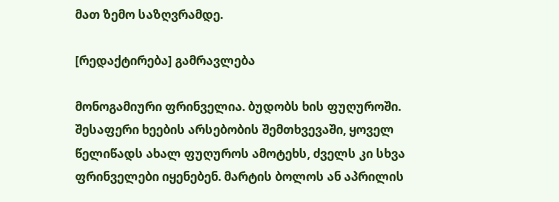მათ ზემო საზღვრამდე.

[რედაქტირება] გამრავლება

მონოგამიური ფრინველია. ბუდობს ხის ფუღუროში. შესაფერი ხეების არსებობის შემთხვევაში, ყოველ წელიწადს ახალ ფუღუროს ამოტეხს, ძველს კი სხვა ფრინველები იყენებენ. მარტის ბოლოს ან აპრილის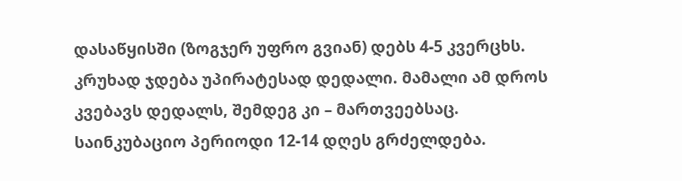დასაწყისში (ზოგჯერ უფრო გვიან) დებს 4-5 კვერცხს. კრუხად ჯდება უპირატესად დედალი. მამალი ამ დროს კვებავს დედალს, შემდეგ კი – მართვეებსაც. საინკუბაციო პერიოდი 12-14 დღეს გრძელდება.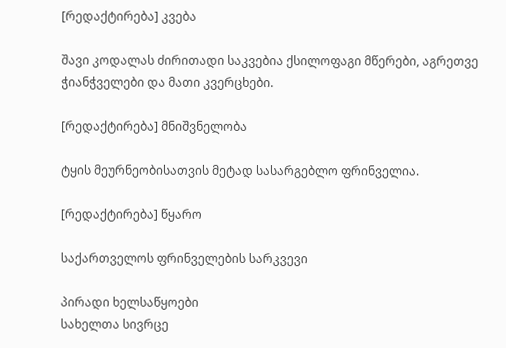[რედაქტირება] კვება

შავი კოდალას ძირითადი საკვებია ქსილოფაგი მწერები, აგრეთვე ჭიანჭველები და მათი კვერცხები.

[რედაქტირება] მნიშვნელობა

ტყის მეურნეობისათვის მეტად სასარგებლო ფრინველია.

[რედაქტირება] წყარო

საქართველოს ფრინველების სარკვევი

პირადი ხელსაწყოები
სახელთა სივრცე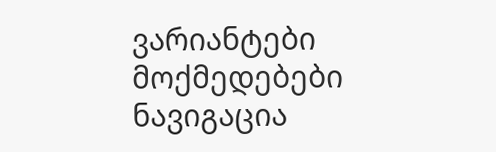ვარიანტები
მოქმედებები
ნავიგაცია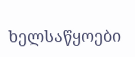ხელსაწყოები